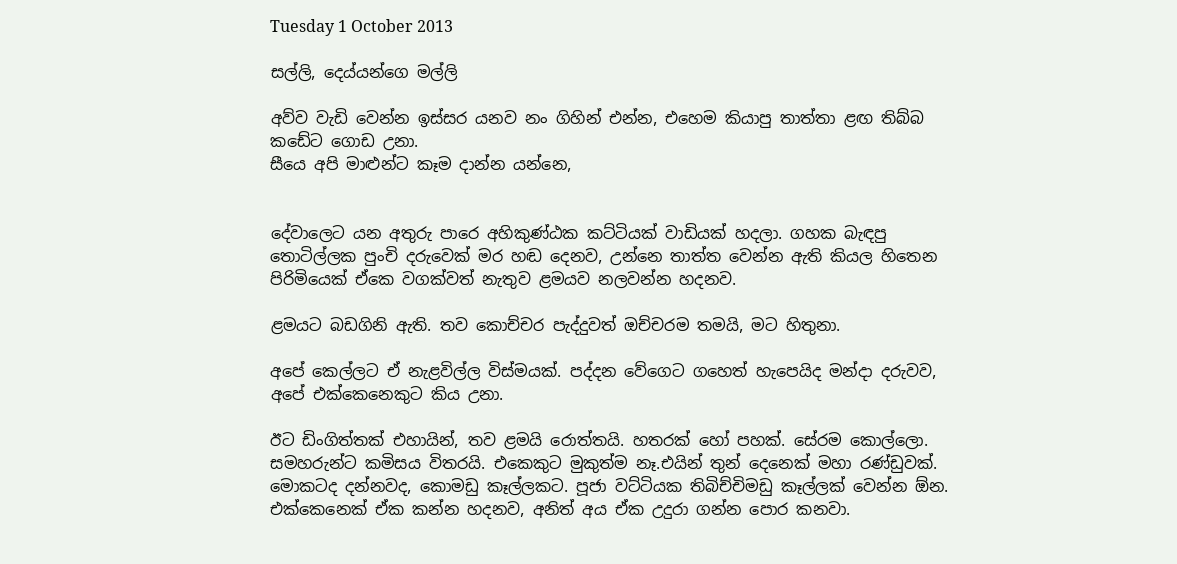Tuesday 1 October 2013

සල්ලි, දෙය්යන්ගෙ මල්ලි

අව්ව වැඩි වෙන්න ඉස්සර යනව නං ගිහින් එන්න, එහෙම කියාපු තාත්තා ළඟ තිබ්බ කඩේට ගොඩ උනා.
සීයෙ අපි මාළුන්ට කෑම දාන්න යන්නෙ,


දේවාලෙට යන අතුරු පාරෙ අහිකුණ්ඨක කට්ටියක් වාඩියක් හදලා. ගහක බැඳපු තොටිල්ලක පුංචි දරුවෙක් මර හඬ දෙනව, උන්නෙ තාත්ත වෙන්න ඇති කියල හිතෙන පිරිමියෙක් ඒකෙ වගක්වත් නැතුව ළමයව නලවන්න හදනව.

ළමයට බඩගිනි ඇති. තව කොච්චර පැද්දුවත් ඔච්චරම තමයි, මට හිතුනා.

අපේ කෙල්ලට ඒ නැළවිල්ල විස්මයක්. පද්දන වේගෙට ගහෙත් හැපෙයිද මන්දා දරුවව, අපේ එක්කෙනෙකුට කිය උනා.

ඊට ඩිංගිත්තක් එහායින්, තව ළමයි රොත්තයි. හතරක් හෝ පහක්. සේරම කොල්ලො. සමහරුන්ට කමිසය විතරයි. එකෙකුට මුකුත්ම නෑ.එයින් තුන් දෙනෙක් මහා රණ්ඩුවක්. මොකටද දන්නවද, කොමඩු කෑල්ලකට. පූජා වට්ටියක තිබිච්චිමඩු කෑල්ලක් වෙන්න ඕන. එක්කෙනෙක් ඒක කන්න හදනව, අනිත් අය ඒක උදුරා ගන්න පොර කනවා.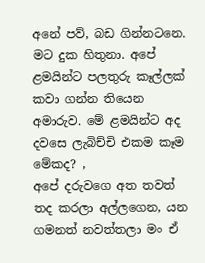අනේ පව්, බඩ ගින්නටනෙ. මට දුක හිතුනා. අපේ ළමයින්ට පලතුරු කෑල්ලක් කවා ගන්න තියෙන අමාරුව. මේ ළමයින්ට අද දවසෙ ලැබිච්චි එකම කෑම මේකද? ,
අපේ දරුවගෙ අත තවත් තද කරලා අල්ලගෙන, යන ගමනත් නවත්තලා මං ඒ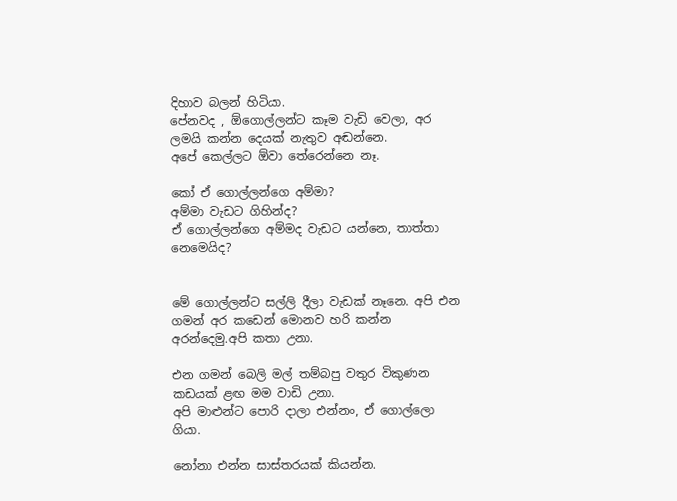දිහාව බලන් හිටියා.
පේනවද , ඕගොල්ලන්ට කෑම වැඩි වෙලා, අර ලමයි කන්න දෙයක් නැතුව අඬන්නෙ.
අපේ කෙල්ලට ඕවා තේරෙන්නෙ නෑ.

කෝ ඒ ගොල්ලන්ගෙ අම්මා?
අම්මා වැඩට ගිහින්ද?
ඒ ගොල්ලන්ගෙ අම්මද වැඩට යන්නෙ, තාත්තා නෙමෙයිද?


මේ ගොල්ලන්ට සල්ලි දීලා වැඩක් නෑනෙ. අපි එන ගමන් අර කඩෙන් මොනව හරි කන්න අරන්දෙමු.අපි කතා උනා.

එන ගමන් බෙලි මල් තම්බපු වතුර විකුණන කඩයක් ළඟ මම වාඩි උනා.
අපි මාළුන්ට පොරි දාලා එන්නං, ඒ ගොල්ලො ගියා.

නෝනා එන්න සාස්තරයක් කියන්න.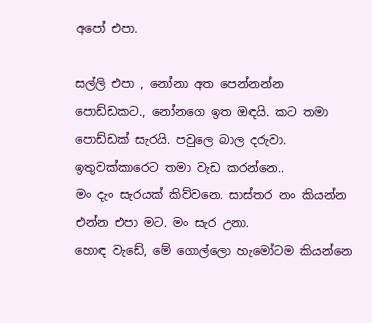අපෝ එපා.

සල්ලි එපා , නෝනා අත පෙන්නන්න පොඩ්ඩකට., නෝනගෙ ඉත ඔඳයි. කට තමා පොඩ්ඩක් සැරයි. පවුලෙ බාල දරුවා. ඉතුවක්කාරෙට තමා වැඩ කරන්නෙ..
මං දැං සැරයක් කිව්වනෙ. සාස්තර නං කියන්න එන්න එපා මට. මං සැර උනා.
හොඳ වැඩේ, මේ ගොල්ලො හැමෝටම කියන්නෙ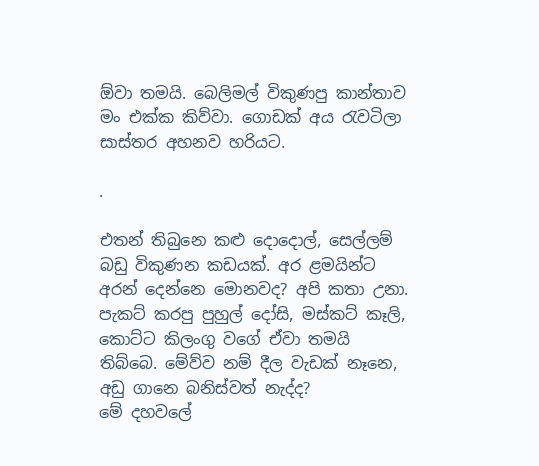ඕවා තමයි. බෙලිමල් විකුණපු කාන්තාව මං එක්ක කිව්වා. ගොඩක් අය රැවටිලා සාස්තර අහනව හරියට.

.

එතන් තිබුනෙ කළු දොදොල්, සෙල්ලම් බඩු විකුණන කඩයක්. අර ළමයින්ට අරන් දෙන්නෙ මොනවද? අපි කතා උනා. පැකට් කරපු පුහුල් දෝසි, මස්කට් කෑලි, කොට්ට කිලංගු වගේ ඒවා තමයි තිබ්බෙ. මේව්ව නම් දීල වැඩක් නෑනෙ, අඩු ගානෙ බනිස්වත් නැද්ද?
මේ දහවලේ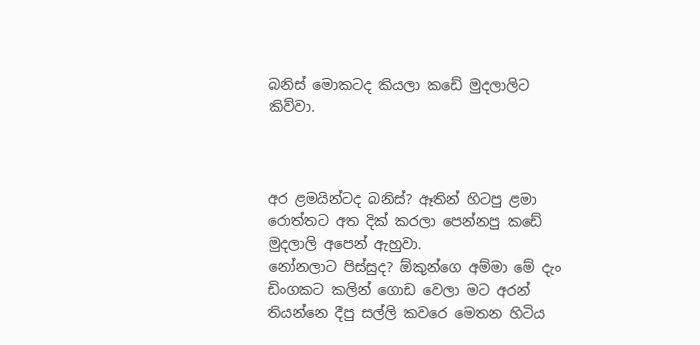බනිස් මොකටද කියලා කඩේ මුදලාලිට කිව්වා.



අර ළමයින්ටද බනිස්? ඈතින් හිටපු ළමා රොත්තට අත දික් කරලා පෙන්නපු කඩේ මුදලාලි අපෙන් ඇහුවා.
නෝනලාට පිස්සුද? ඕකුන්ගෙ අම්මා මේ දැං ඩිංගකට කලින් ගොඩ වෙලා මට අරන් තියන්නෙ දීපු සල්ලි කවරෙ මෙතන හිටිය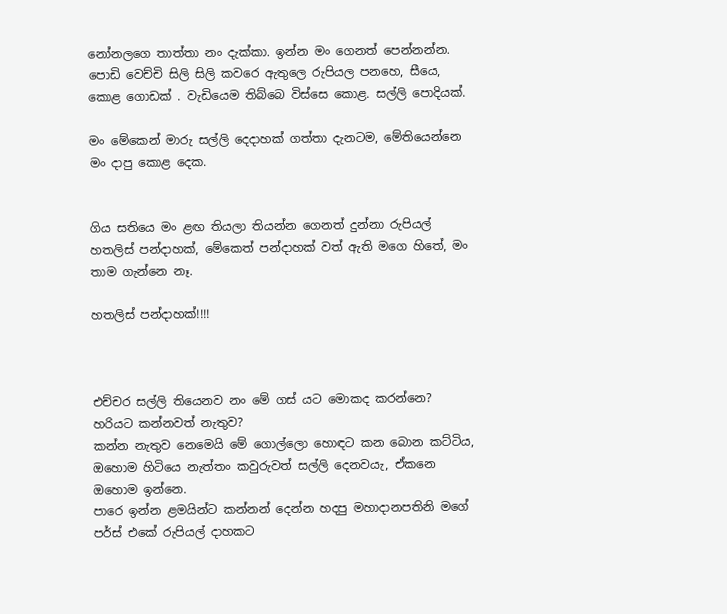නෝනලගෙ තාත්තා නං දැක්කා. ඉන්න මං ගෙනත් පෙන්නන්න. පොඩි වෙච්චි සිලි සිලි කවරෙ ඇතුලෙ රුපියල පනහෙ, සීයෙ, කොළ ගොඩක් . වැඩියෙම තිබ්බෙ විස්සෙ කොළ. සල්ලි පොදියක්.

මං මේකෙන් මාරු සල්ලි දෙදාහක් ගත්තා දැනටම, මේතියෙන්නෙ මං දාපු කොළ දෙක.


ගිය සතියෙ මං ළඟ තියලා තියන්න ගෙනත් දුන්නා රුපියල් හතලිස් පන්දාහක්, මේකෙත් පන්දාහක් වත් ඇති මගෙ හිතේ, මං තාම ගැන්නෙ නෑ.

හතලිස් පන්දාහක්!!!!



එච්චර සල්ලි තියෙනව නං මේ ගස් යට මොකද කරන්නෙ? හරියට කන්නවත් නැතුව?
කන්න නැතුව නෙමෙයි මේ ගොල්ලො හොඳට කන බොන කට්ටිය, ඔහොම හිටියෙ නැත්තං කවුරුවත් සල්ලි දෙනවයැ, ඒකනෙ ඔහොම ඉන්නෙ.
පාරෙ ඉන්න ළමයින්ට කන්නන් දෙන්න හදපු මහාදානපතිනි මගේ පර්ස් එකේ රුපියල් දාහකට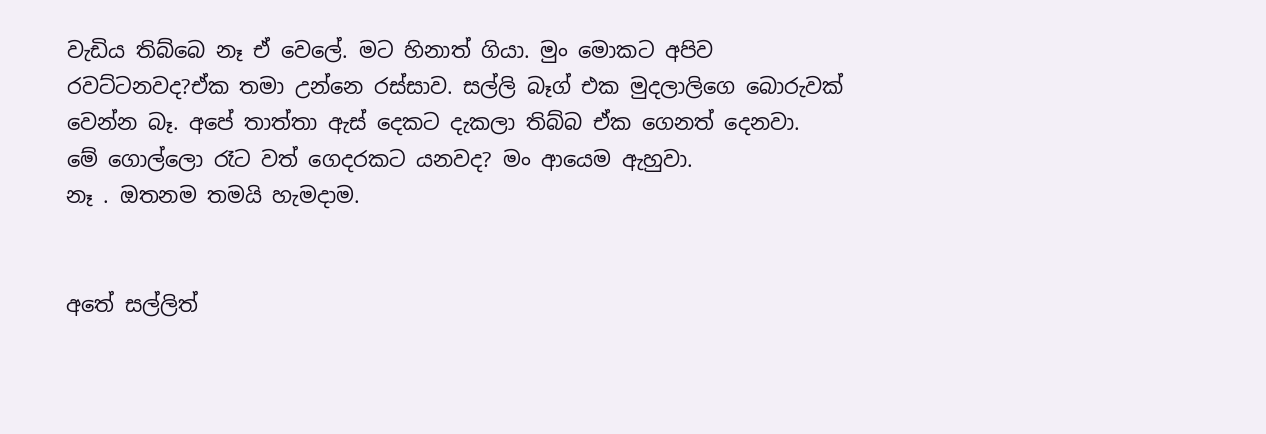වැඩිය තිබ්බෙ නෑ ඒ වෙලේ. මට හිනාත් ගියා. මුං මොකට අපිව රවට්ටනවද?ඒක තමා උන්නෙ රස්සාව. සල්ලි බෑග් එක මුදලාලිගෙ බොරුවක් වෙන්න බෑ. අපේ තාත්තා ඇස් දෙකට දැකලා තිබ්බ ඒක ගෙනත් දෙනවා.
මේ ගොල්ලො රෑට වත් ගෙදරකට යනවද? මං ආයෙම ඇහුවා.
නෑ . ඔතනම තමයි හැමදාම.


අතේ සල්ලිත්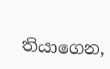තියාගෙන,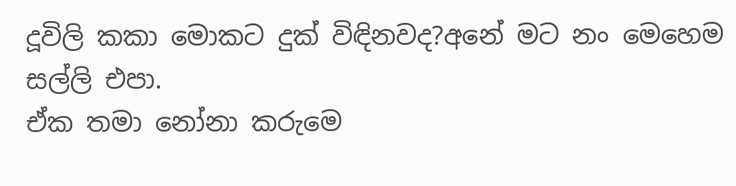දූවිලි කකා මොකට දුක් විඳිනවද?අනේ මට නං මෙහෙම සල්ලි එපා.
ඒක තමා නෝනා කරුමෙ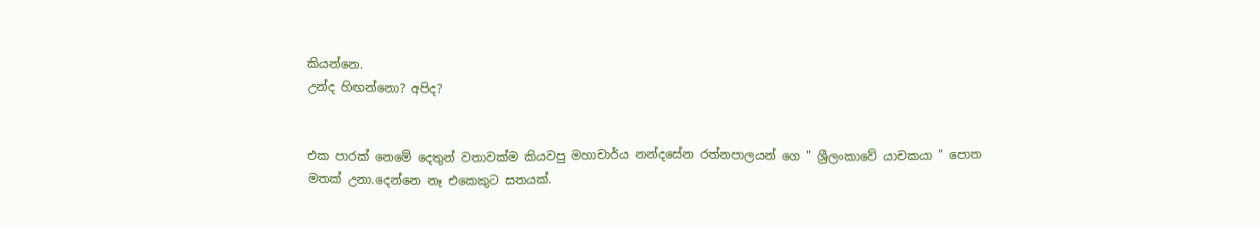කියන්නෙ.
උන්ද හිඟන්නො? අපිද?


එක පාරක් නෙමේ දෙතුන් වතාවක්ම කියවපු මහාචාර්ය නන්දසේන රත්නපාලයන් ගෙ " ශ්‍රීලංකාවේ යාචකයා " පොත මතක් උනා.දෙන්නෙ නෑ එකෙකුට සතයක්.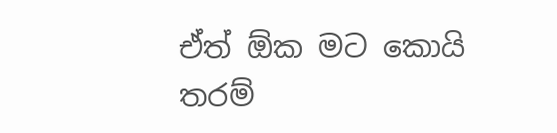ඒත් ඕක මට කොයි තරම්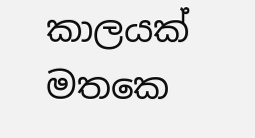කාලයක් මතකෙ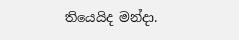තියෙයිද මන්දා.